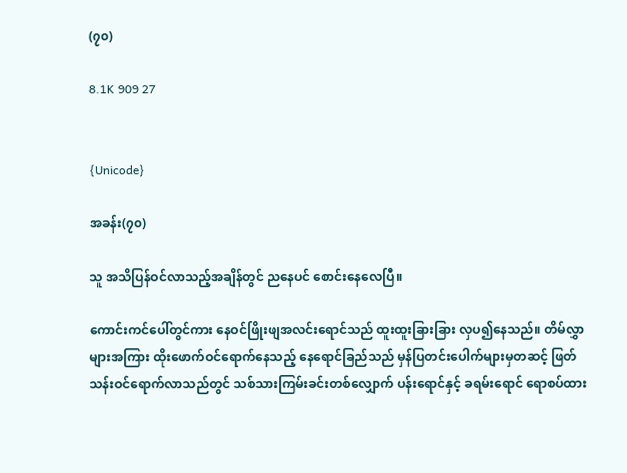(၇၀)

8.1K 909 27


{Unicode}

အခန်း(၇၀)

သူ အသိပြန်ဝင်လာသည့်အချိန်တွင် ညနေပင် စောင်းနေလေပြီ။

ကောင်းကင်ပေါ်တွင်ကား နေဝင်ဖြိုးဖျအလင်းရောင်သည် ထူးထူးခြားခြား လှပ၍နေသည်။ တိမ်လွှာများအကြား ထိုးဖောက်ဝင်ရောက်နေသည့် နေရောင်ခြည်သည် မှန်ပြတင်းပေါက်များမှတဆင့် ဖြတ်သန်းဝင်ရောက်လာသည်တွင် သစ်သားကြမ်းခင်းတစ်လျှောက် ပန်းရောင်နှင့် ခရမ်းရောင် ရောစပ်ထား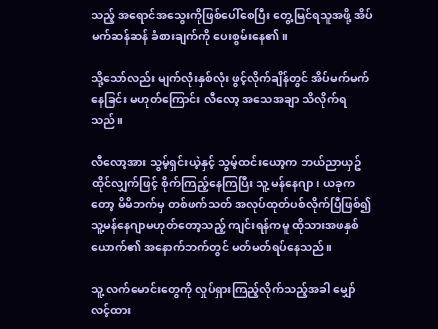သည့် အရောင်အသွေးကိုဖြစ်ပေါ်စေပြီး တွေ့မြင်ရသူအဖို့ အိပ်မက်ဆန်ဆန် ခံစားချက်ကို ပေးစွမ်းနေ၏။

သို့သော်လည်း မျက်လုံးနှစ်လုံး ဖွင့်လိုက်ချိန်တွင် အိပ်မက်မက်နေခြင်း မဟုတ်ကြောင်း လီလော့ အသေအချာ သိလိုက်ရသည်။

လီလော့အား သွမ့်ရှင်းယဲ့နှင့် သွမ့်ထင်းယော့က ဘယ်ညာယှဥ်ထိုင်လျှက်ဖြင့် စိုက်ကြည့်နေကြပြီး သူ့ မန်နေဂျာ၊ ယခုကတော့ မိမိဘက်မှ တစ်ဖက်သတ် အလုပ်ထုတ်ပစ်လိုက်ပြီဖြစ်၍ သူ့မန်နေဂျာမဟုတ်တော့သည့် ကျင်းရန်ကမူ ထိုသားအဖနှစ်ယောက်၏ အနောက်ဘက်တွင် မတ်မတ်ရပ်နေသည်။

သူ့ လက်မောင်းတွေကို လှုပ်ရှားကြည့်လိုက်သည့်အခါ မျှော်လင့်ထား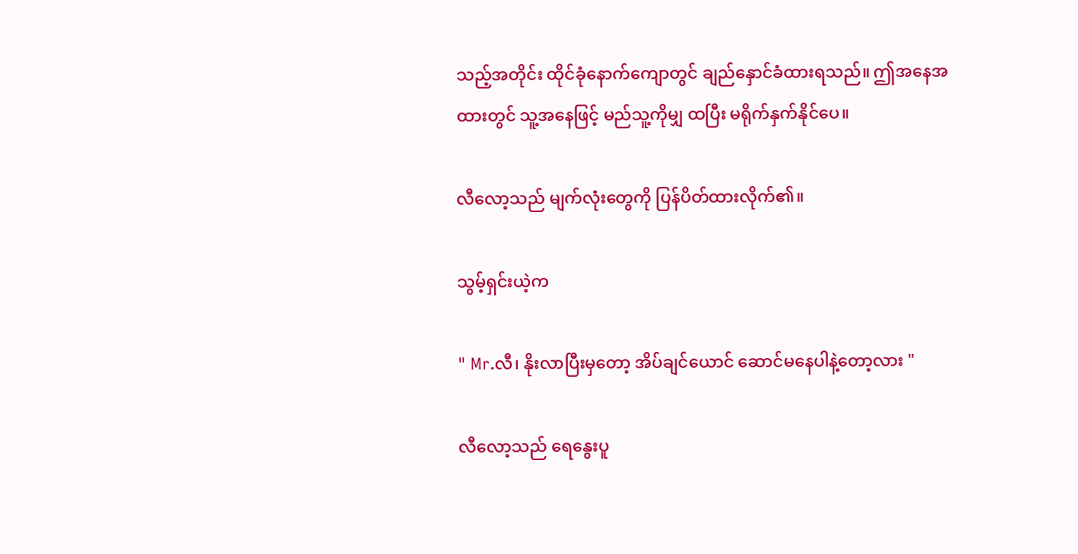သည့်အတိုင်း ထိုင်ခုံနောက်ကျောတွင် ချည်နှောင်ခံထားရသည်။ ဤအနေအထားတွင် သူ့အနေဖြင့် မည်သူ့ကိုမျှ ထပြီး မရိုက်နှက်နိုင်ပေ။

လီလော့သည် မျက်လုံးတွေကို ပြန်ပိတ်ထားလိုက်၏။

သွမ့်ရှင်းယဲ့က

" Mr.လီ၊ နိုးလာပြီးမှတော့ အိပ်ချင်ယောင် ဆောင်မနေပါနဲ့တော့လား "

လီလော့သည် ရေနွေးပူ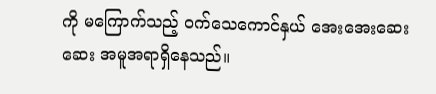ကို မကြောက်သည့် ဝက်သေကောင်နှယ် အေးအေးဆေးဆေး အမူအရာရှိနေသည်။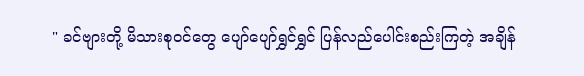" ခင်ဗျားတို့ မိသားစုဝင်တွေ ပျော်ပျော်ရွှင်ရွှင် ပြန်လည်ပေါင်းစည်းကြတဲ့ အချိန်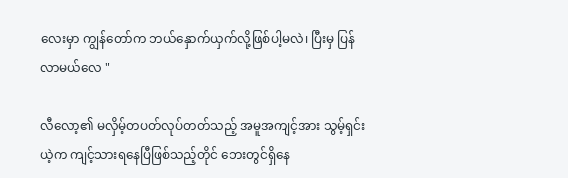လေးမှာ ကျွန်တော်က ဘယ်နှောက်ယှက်လို့ဖြစ်ပါ့မလဲ၊ ပြီးမှ ပြန်လာမယ်လေ "

လီလော့၏ မလှိမ့်တပတ်လုပ်တတ်သည့် အမူအကျင့်အား သွမ့်ရှင်းယဲ့က ကျင့်သားရနေပြီဖြစ်သည့်တိုင် ဘေးတွင်ရှိနေ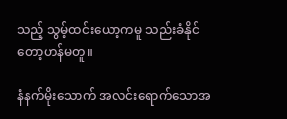သည့် သွမ့်ထင်းယော့ကမူ သည်းခံနိုင်တော့ဟန်မတူ။

နံနက်မိုးသောက် အလင်းရောက်သောအ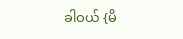ခါဝယ် {မိ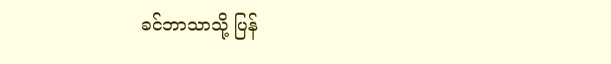ခင်ဘာသာသို့ ပြန်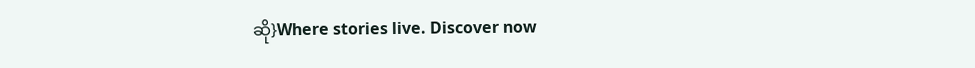ဆို}Where stories live. Discover now